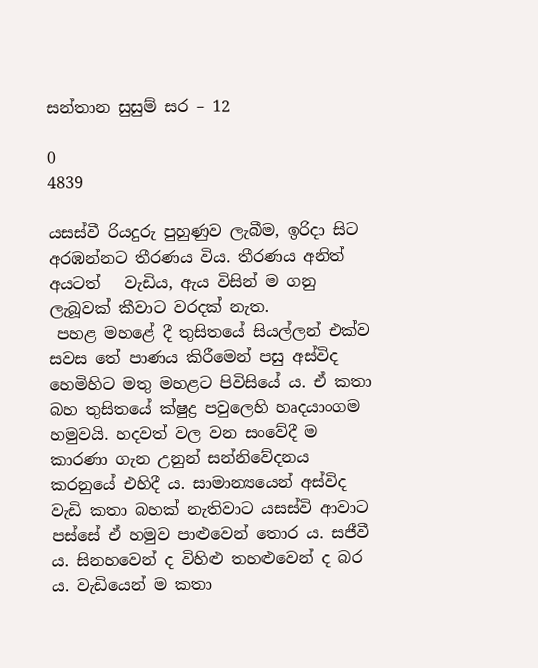සන්තාන සුසුම් සර – 12

0
4839

යසස්වී රියදුරු පුහුණුව ලැබීම, ඉරිදා සිට අරඹන්නට තීරණය විය. තීරණය අනිත් අයටත්   වැඩිය, ඇය විසින් ම ගනු ලැබූවක් කීවාට වරදක් නැත.
 පහළ මහළේ දී තුසිතයේ සියල්ලන් එක්ව සවස තේ පාණය කිරීමෙන් පසු අස්විද හෙමිහිට මතු මහළට පිවිසියේ ය. ඒ කතා බහ තුසිතයේ ක්ෂුද්‍ර පවුලෙහි හෘදයාංගම හමුවයි. හදවත් වල වන සංවේදී ම කාරණා ගැන උනුන් සන්නිවේදනය කරනුයේ එහිදී ය. සාමාන්‍යයෙන් අස්විද වැඩි කතා බහක් නැතිවාට යසස්වි ආවාට පස්සේ ඒ හමුව පාළුවෙන් තොර ය. සජීවී ය. සිනහවෙන් ද විහිළු තහළුවෙන් ද බර ය. වැඩියෙන් ම කතා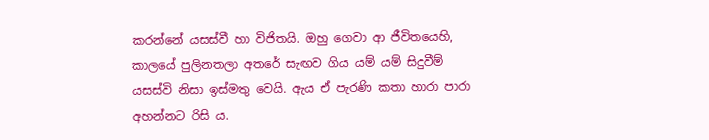කරන්නේ යසස්වී හා විජිතයි. ඔහු ගෙවා ආ ජීවිතයෙහි, කාලයේ පුලිනතලා අතරේ සැඟව ගිය යම් යම් සිදුවීම් යසස්වි නිසා ඉස්මතු වෙයි. ඇය ඒ පැරණි කතා හාරා පාරා අහන්නට රිසි ය.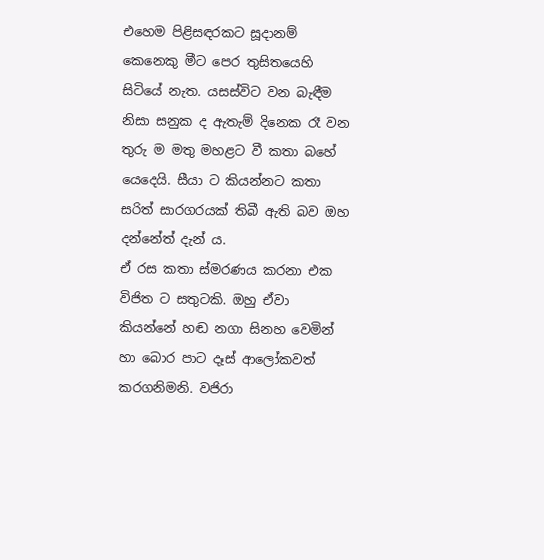එහෙම පිළිසඳරකට සූදානම් කෙනෙකු මීට පෙර තුසිතයෙහි සිටියේ නැත. යසස්විට වන බැඳීම නිසා සනුක ද ඇතැම් දිනෙක රෑ වන තුරු ම මතු මහළට වී කතා බහේ යෙදෙයි. සීයා ට කියන්නට කතා සරිත් සාරගරයක් තිබී ඇති බව ඔහ දන්නේත් දැන් ය.
ඒ රස කතා ස්මරණය කරනා එක විජිත ට සතුටකි. ඔහු ඒවා කියන්නේ හඬ නගා සිනහ වෙමින් හා බොර පාට දෑස් ආලෝකවත් කරගනිමනි. වජිරා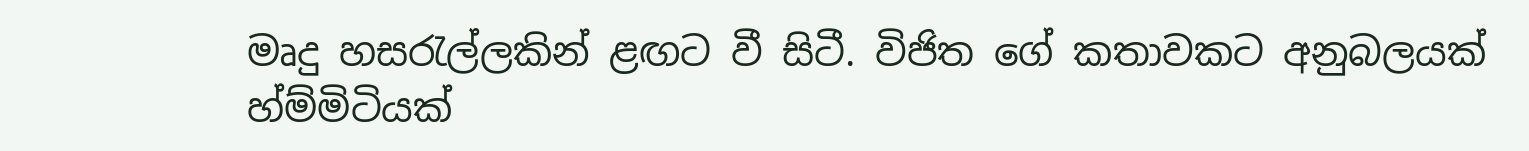මෘදු හසරැල්ලකින් ළඟට වී සිටී. විජිත ගේ කතාවකට අනුබලයක් හ්ම්මිටියක්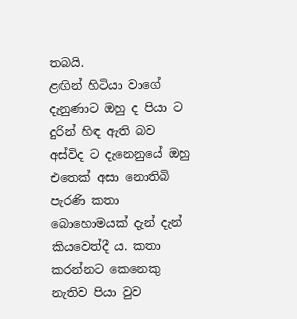තබයි.
ළඟින් හිටියා වාගේ දැනුණාට ඔහු ද පියා ට දුරින් හිඳ ඇති බව අස්විද ට දැනෙනුයේ ඔහු එතෙක් අසා නොතිබි පැරණි කතා බොහොමයක් දැන් දැන් කියවෙත්දී ය. කතා කරන්නට කෙනෙකු නැතිව පියා වුව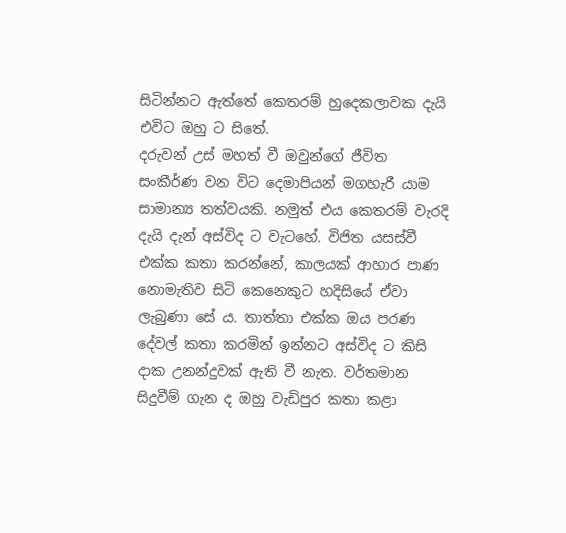සිටින්නට ඇත්තේ කෙතරම් හුදෙකලාවක දැයි එවිට ඔහු ට සිතේ.
දරුවන් උස් මහත් වී ඔවුන්ගේ ජීවිත සංකීර්ණ වන විට දෙමාපියන් මගහැරී යාම සාමාන්‍ය තත්වයකි. නමුත් එය කෙතරම් වැරදි දැයි දැන් අස්විද ට වැටහේ. විජිත යසස්වී එක්ක කතා කරන්නේ, කාලයක් ආහාර පාණ නොමැතිව සිටි කෙනෙකුට හදිසියේ ඒවා ලැබුණා සේ ය. තාත්තා එක්ක ඔය පරණ දේවල් කතා කරමින් ඉන්නට අස්විද ට කිසි දාක උනන්දුවක් ඇති වී නැත. වර්තමාන සිදුවීම් ගැන ද ඔහු වැඩිපුර කතා කළා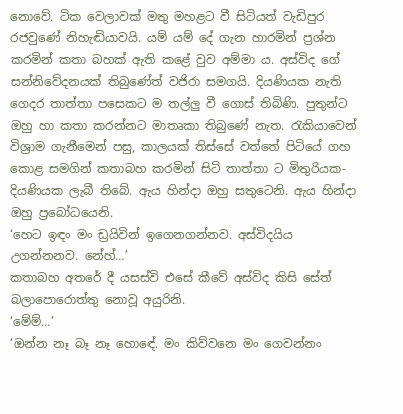නොවේ. ටික වෙලාවක් මතු මහළට වී සිටියත් වැඩිපුර රජවුණේ නිහැඬියාවයි. යම් යම් දේ ගැන හාරමින් ප්‍රශ්න කරමින් කතා බහක් ඇති කළේ වුව අම්මා ය. අස්විද ගේ සන්නිවේදනයක් තිබුණේත් වජිරා සමගයි. දියණියක නැති ගෙදර තාත්තා පසෙකට ම තල්ලු වී ගොස් තිබිණි. පුතුන්ට ඔහු හා කතා කරන්නට මාතෘකා තිබුණේ නැත. රැකියාවෙන් විශ්‍රාම ගැනීමෙන් පසු, කාලයක් තිස්සේ වත්තේ පිටියේ ගහ කොළ සමගින් කතාබහ කරමින් සිටි තාත්තා ට මිතුරියක- දියණියක ලැබී තිබේ. ඇය හින්දා ඔහු සතුටෙනි. ඇය හින්දා ඔහු ප්‍රබෝධයෙනි.
‘හෙට ඉඳං මං ඩ්‍රයිවින් ඉගෙනගන්නව. අස්විදයිය උගන්නනව. නේහ්…’
කතාබහ අතරේ දී යසස්වි එසේ කීවේ අස්විද කිසි සේත් බලාපොරොත්තු නොවූ අයුරිනි.
‘මේම්…’
‘ඔන්න නෑ බෑ නෑ හොඳේ. මං කිව්වනෙ මං ගෙවන්නං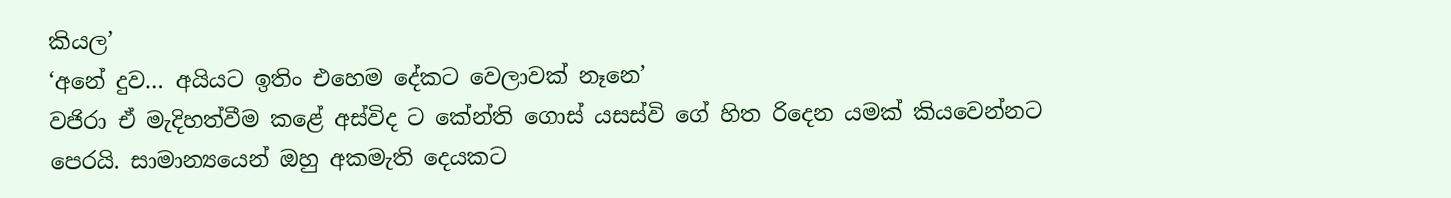කියල’
‘අනේ දුව… අයියට ඉතිං එහෙම දේකට වෙලාවක් නෑනෙ’
වජිරා ඒ මැදිහත්වීම කළේ අස්විද ට කේන්ති ගොස් යසස්වි ගේ හිත රිදෙන යමක් කියවෙන්නට පෙරයි. සාමාන්‍යයෙන් ඔහු අකමැති දෙයකට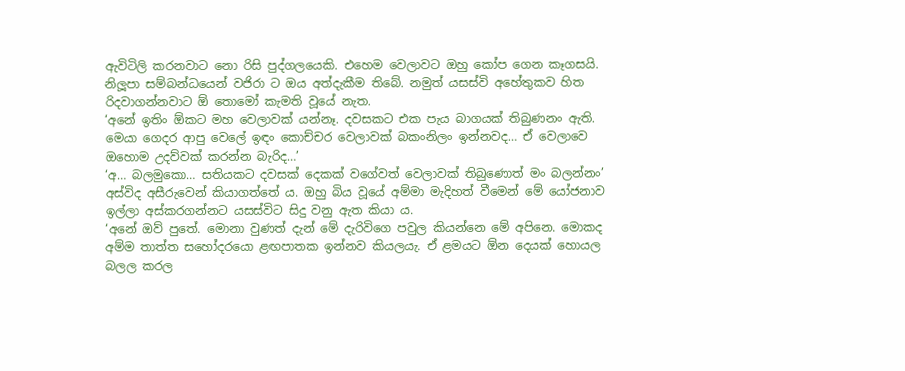ඇවිටිලි කරනවාට නො රිසි පුද්ගලයෙකි. එහෙම වෙලාවට ඔහු කෝප ගෙන කෑගසයි. නිලූපා සම්බන්ධයෙන් වජිරා ට ඔය අත්දැකීම තිබේ. නමුත් යසස්වි අහේතුකව හිත රිදවාගන්නවාට ඕ තොමෝ කැමති වූයේ නැත.
‘අනේ ඉතිං ඕකට මහ වෙලාවක් යන්නෑ. දවසකට එක පැය බාගයක් තිබුණනං ඇති. මෙයා ගෙදර ආපු වෙලේ ඉඳං කොච්චර වෙලාවක් බකංනිලං ඉන්නවද… ඒ වෙලාවෙ ඔහොම උදව්වක් කරන්න බැරිද…’
‘අ… බලමුකො… සතියකට දවසක් දෙකක් වගේවත් වෙලාවක් තිබුණොත් මං බලන්නං’
අස්විද අසීරුවෙන් කියාගත්තේ ය. ඔහු බිය වූයේ අම්මා මැදිහත් වීමෙන් මේ යෝජනාව ඉල්ලා අස්කරගන්නට යසස්විට සිදු වනු ඇත කියා ය.
‘අනේ ඔව් පුතේ. මොනා වුණත් දැන් මේ දැරිවිගෙ පවුල කියන්නෙ මේ අපිනෙ. මොකද අම්ම තාත්ත සහෝදරයො ළඟපාතක ඉන්නව කියලයැ. ඒ ළමයට ඕන දෙයක් හොයල බලල කරල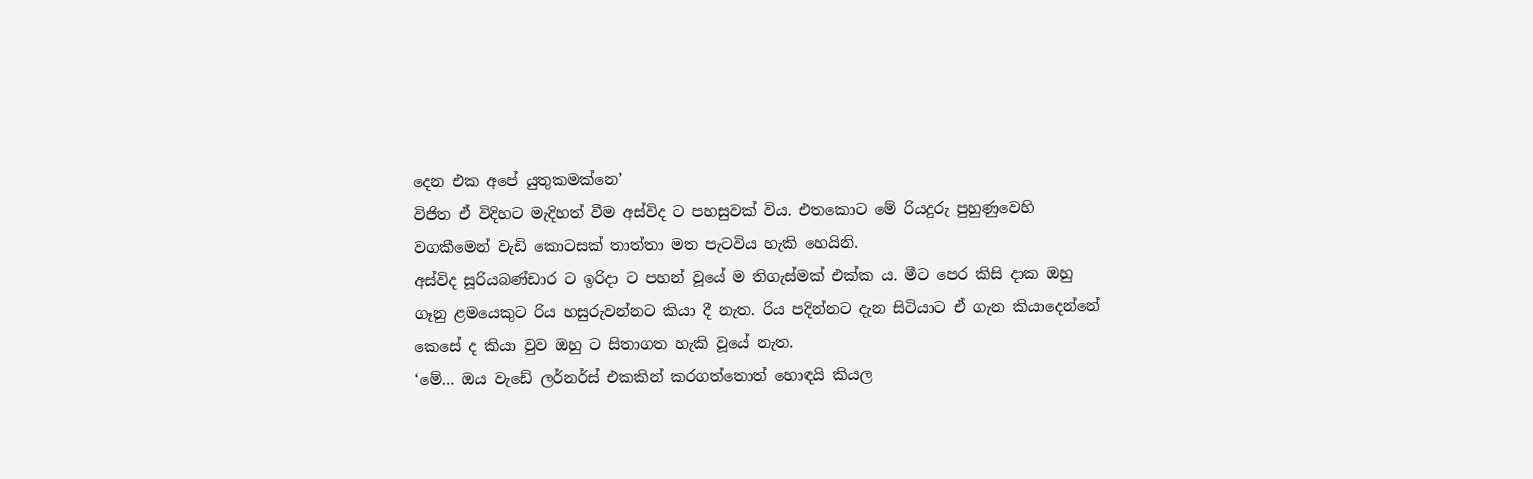දෙන එක අපේ යුතුකමක්නෙ’
විජිත ඒ විදිහට මැදිහත් වීම අස්විද ට පහසුවක් විය. එතකොට මේ රියදුරු පුහුණුවෙහි වගකීමෙන් වැඩි කොටසක් තාත්තා මත පැටවිය හැකි හෙයිනි.
අස්විද සූරියබණ්ඩාර ට ඉරිදා ට පහන් වූයේ ම තිගැස්මක් එක්ක ය. මීට පෙර කිසි දාක ඔහු ගෑනු ළමයෙකුට රිය හසුරුවන්නට කියා දී නැත. රිය පදින්නට දැන සිටියාට ඒ ගැන කියාදෙන්නේ කෙසේ ද කියා වුව ඔහු ට සිතාගත හැකි වූයේ නැත.
‘මේ… ඔය වැඩේ ලර්නර්ස් එකකින් කරගත්තොත් හොඳයි කියල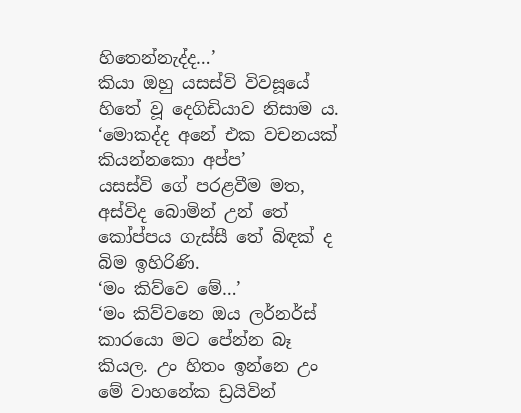හිතෙන්නැද්ද…’
කියා ඔහු යසස්වි විවසූයේ හිතේ වූ දෙගිඩියාව නිසාම ය.
‘මොකද්ද අනේ එක වචනයක් කියන්නකො අප්ප’
යසස්වි ගේ පරළවීම මත, අස්විද බොමින් උන් තේ කෝප්පය ගැස්සී තේ බිඳක් ද බිම ඉහිරිණි.
‘මං කිව්වෙ මේ…’
‘මං කිව්වනෙ ඔය ලර්නර්ස් කාරයො මට පේන්න බෑ කියල. උං හිතං ඉන්නෙ උං මේ වාහනේක ඩ්‍රයිවින්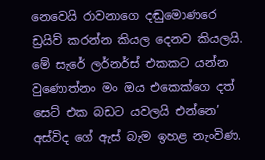නෙවෙයි රාවනාගෙ දඬුමොණරෙ ඩ්‍රයිව් කරන්න කියල දෙනව කියලයි.  මේ සැරේ ලර්නර්ස් එකකට යන්න වුණොත්නං මං ඔය එකෙක්ගෙ දත් සෙට් එක බඩට යවලයි එන්නෙ’
අස්විද ගේ ඇස් බැම ඉහළ නැංවිණ.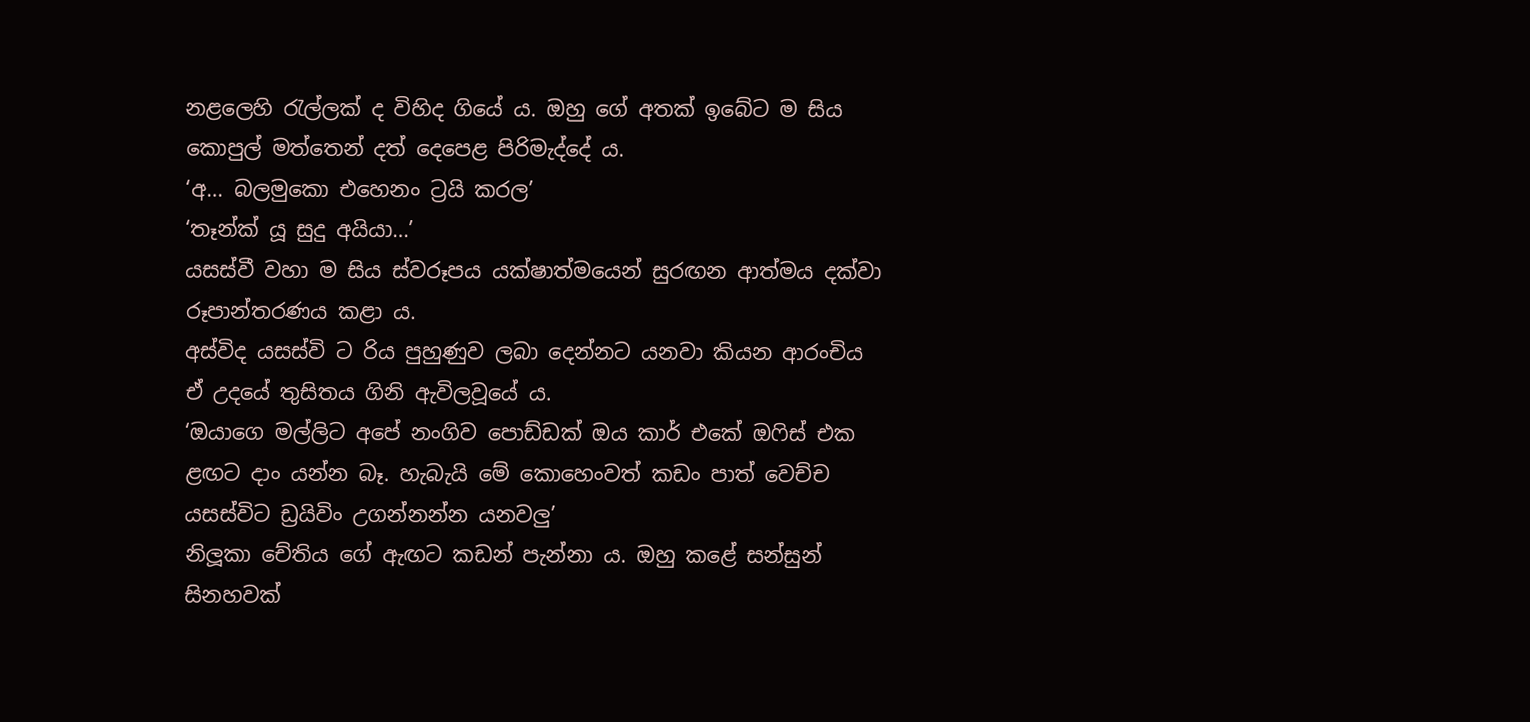නළලෙහි රැල්ලක් ද විහිද ගියේ ය. ඔහු ගේ අතක් ඉබේට ම සිය කොපුල් මත්තෙන් දත් දෙපෙළ පිරිමැද්දේ ය.
‘අ… බලමුකො එහෙනං ට්‍රයි කරල’
‘තෑන්ක් යූ සුදු අයියා…’
යසස්වී වහා ම සිය ස්වරූපය යක්ෂාත්මයෙන් සුරඟන ආත්මය දක්වා රූපාන්තරණය කළා ය.
අස්විද යසස්වි ට රිය පුහුණුව ලබා දෙන්නට යනවා කියන ආරංචිය ඒ උදයේ තුසිතය ගිනි ඇවිලවූයේ ය.
‘ඔයාගෙ මල්ලිට අපේ නංගිව පොඩ්ඩක් ඔය කාර් එකේ ඔෆිස් එක ළඟට දාං යන්න බෑ. හැබැයි මේ කොහෙංවත් කඩං පාත් වෙච්ච යසස්විට ඩ්‍රයිවිං උගන්නන්න යනවලු’
නිලූකා චේතිය ගේ ඇඟට කඩන් පැන්නා ය. ඔහු කළේ සන්සුන් සිනහවක්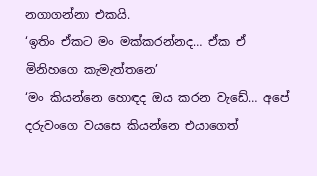නගාගන්නා එකයි.
‘ඉතිං ඒකට මං මක්කරන්නද… ඒක ඒ මිනිහගෙ කැමැත්තනෙ’
‘මං කියන්නෙ හොඳද ඔය කරන වැඩේ… අපේ දරුවංගෙ වයසෙ කියන්නෙ එයාගෙත්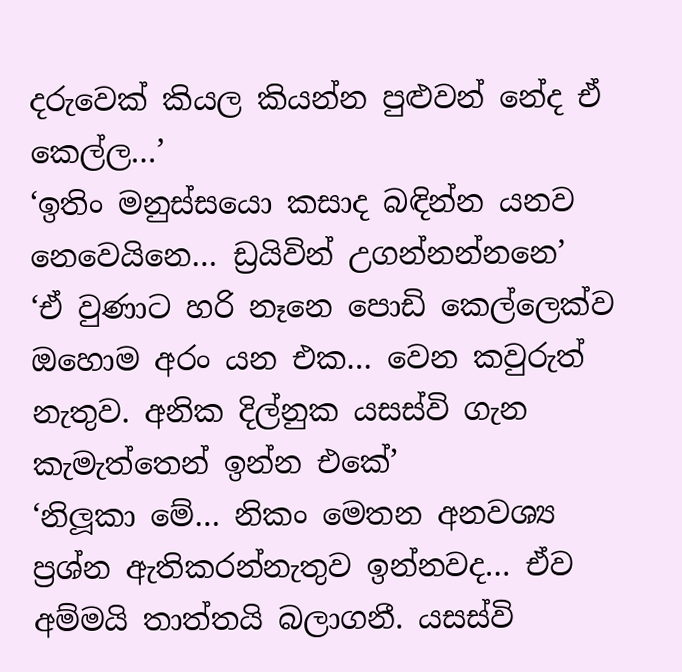දරුවෙක් කියල කියන්න පුළුවන් නේද ඒ කෙල්ල…’
‘ඉතිං මනුස්සයො කසාද බඳින්න යනව නෙවෙයිනෙ… ඩ්‍රයිවින් උගන්නන්නනෙ’
‘ඒ වුණාට හරි නෑනෙ පොඩි කෙල්ලෙක්ව ඔහොම අරං යන එක… වෙන කවුරුත් නැතුව. අනික දිල්නුක යසස්වි ගැන කැමැත්තෙන් ඉන්න එකේ’
‘නිලූකා මේ… නිකං මෙතන අනවශ්‍ය ප්‍රශ්න ඇතිකරන්නැතුව ඉන්නවද… ඒව අම්මයි තාත්තයි බලාගනී. යසස්වි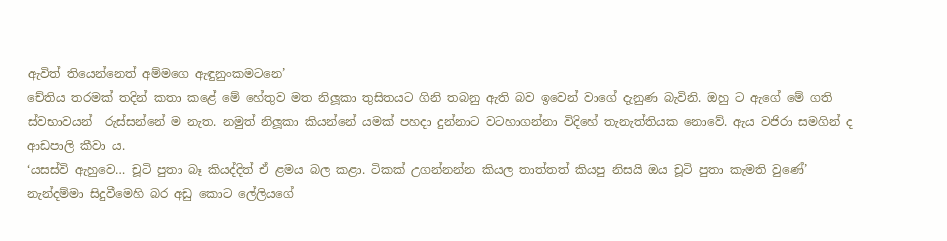ඇවිත් තියෙන්නෙත් අම්මගෙ ඇඳුනුංකමටනෙ’
චේතිය තරමක් තදින් කතා කළේ මේ හේතුව මත නිලූකා තුසිතයට ගිනි තබනු ඇති බව ඉවෙන් වාගේ දැනුණ බැවිනි. ඔහු ට ඇගේ මේ ගති ස්වභාවයන්  රුස්සන්නේ ම නැත. නමුත් නිලූකා කියන්නේ යමක් පහදා දුන්නාට වටහාගන්නා විදිහේ තැනැත්තියක නොවේ. ඇය වජිරා සමගින් ද ආඩපාලි කීවා ය.
‘යසස්වි ඇහුවෙ… චූටි පුතා බෑ කියද්දිත් ඒ ළමය බල කළා. ටිකක් උගන්නන්න කියල තාත්තත් කියපු නිසයි ඔය චූටි පුතා කැමති වුණේ’
නැන්දම්මා සිදුවීමෙහි බර අඩු කොට ලේලියගේ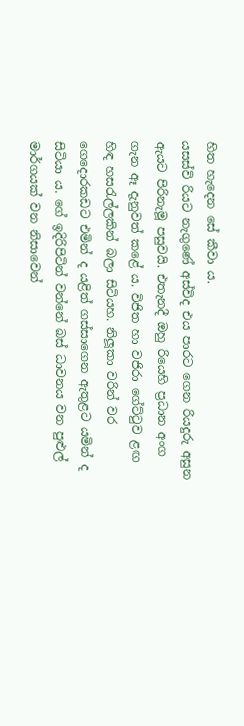හිත හැදෙන සේ කීවා ය.
යසස්වි රියට නැගුණේ අස්විද එය පාරට ගෙන රියදුරු අසුන ඇයට පිරිනැමූ පසුවයි. එතැනදී ඔහු රියෙහි ප්‍රධාන අංග ගැන ඈ දැනුවත් කළේ ය. විජිත හා වජිරා ගේට්ටුව ළඟ හිඳ හසරැල්ලකින් බලා සිටියහ. නිලූකා වරින් වර ගෙදොරකඩට එමින් ද යළිත් ගස්සාගෙන ඇතුළට යමින් ද සිටියා ය. ගේ ඉදිරිපිටින් වන්නේ බස් ධාවනය වන පුළුල් මාර්ගයක් වන නිසාවෙන්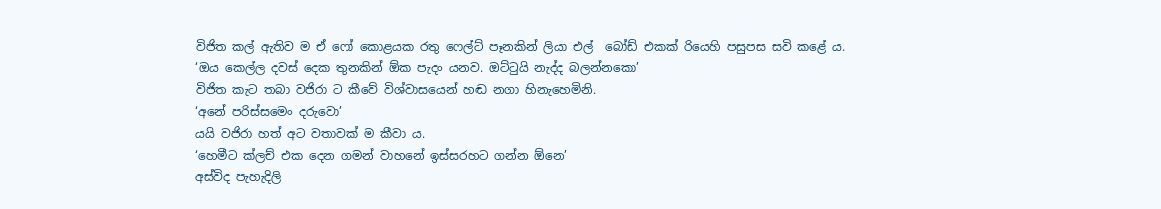විජිත කල් ඇතිව ම ඒ ෆෝ කොළයක රතු ෆෙල්ට් පෑනකින් ලියා එල්  බෝඩ් එකක් රියෙහි පසුපස සවි කළේ ය.
‘ඔය කෙල්ල දවස් දෙක තුනකින් ඕක පැදං යනව. ඔට්ටුයි නැද්ද බලන්නකො’
විජිත කැට තබා වජිරා ට කීවේ විශ්වාසයෙන් හඬ නගා හිනැහෙමිනි.
‘අනේ පරිස්සමෙං දරුවො’
යයි වජිරා හත් අට වතාවක් ම කීවා ය.
‘හෙමීට ක්ලච් එක දෙන ගමන් වාහනේ ඉස්සරහට ගන්න ඕනෙ’
අස්විද පැහැදිලි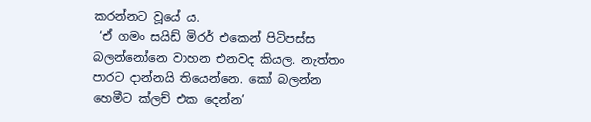කරන්නට වූයේ ය.
 ‘ඒ ගමං සයිඩ් මිරර් එකෙන් පිටිපස්ස බලන්නෝනෙ වාහන එනවද කියල. නැත්තං පාරට දාන්නයි තියෙන්නෙ. කෝ බලන්න හෙමීට ක්ලච් එක දෙන්න’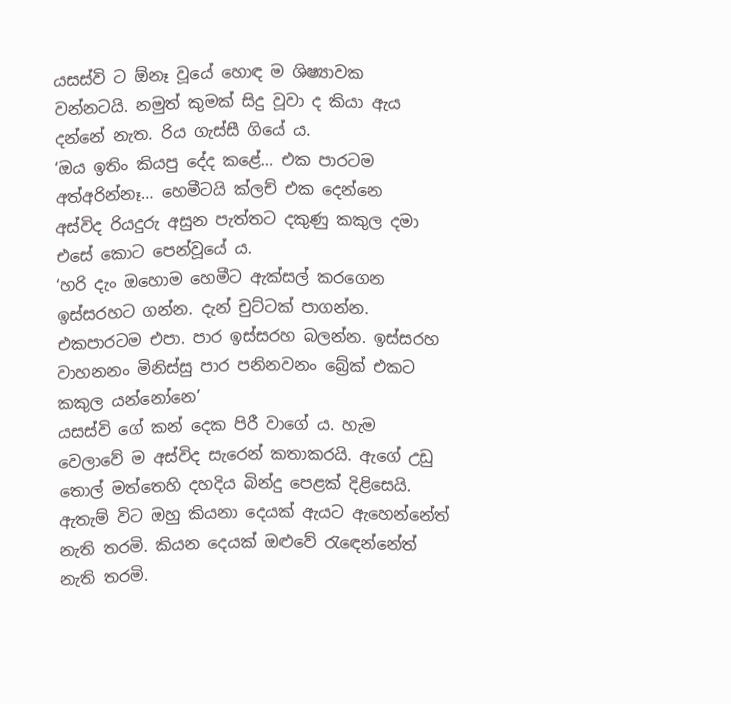යසස්වි ට ඕනෑ වූයේ හොඳ ම ශිෂ්‍යාවක වන්නටයි. නමුත් කුමක් සිදු වූවා ද කියා ඇය දන්නේ නැත. රිය ගැස්සී ගියේ ය.
‘ඔය ඉතිං කියපු දේද කළේ… එක පාරටම අත්අරින්නෑ… හෙමීටයි ක්ලච් එක දෙන්නෙ
අස්විද රියදුරු අසුන පැත්තට දකුණු කකුල දමා එසේ කොට පෙන්වූයේ ය.
‘හරි දැං ඔහොම හෙමීට ඇක්සල් කරගෙන ඉස්සරහට ගන්න. දැන් චුට්ටක් පාගන්න. එකපාරටම එපා. පාර ඉස්සරහ බලන්න. ඉස්සරහ වාහනනං මිනිස්සු පාර පනිනවනං බ්‍රේක් එකට කකුල යන්නෝනෙ’
යසස්වි ගේ කන් දෙක පිරී වාගේ ය. හැම වෙලාවේ ම අස්විද සැරෙන් කතාකරයි. ඇගේ උඩු තොල් මත්තෙහි දහදිය බින්දු පෙළක් දිළිසෙයි. ඇතැම් විට ඔහු කියනා දෙයක් ඇයට ඇහෙන්නේත් නැති තරමි. කියන දෙයක් ඔළුවේ රැඳෙන්නේත් නැති තරමි.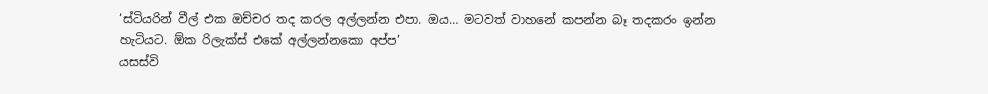‘ස්ටියරින් වීල් එක ඔච්චර තද කරල අල්ලන්න එපා. ඔය… මටවත් වාහනේ කපන්න බෑ තදකරං ඉන්න හැටියට. ඕක රිලැක්ස් එකේ අල්ලන්නකො අප්ප’
යසස්වි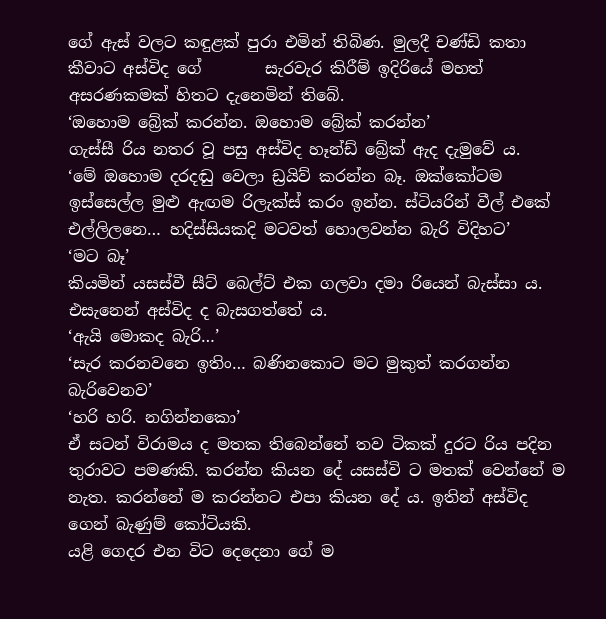ගේ ඇස් වලට කඳුළක් පුරා එමින් තිබිණ. මුලදී චණ්ඩි කතා කීවාට අස්විද ගේ        සැරවැර කිරීම් ඉදිරියේ මහත් අසරණකමක් හිතට දැනෙමින් තිබේ.
‘ඔහොම බ්‍රේක් කරන්න. ඔහොම බ්‍රේක් කරන්න’
ගැස්සී රිය නතර වූ පසු අස්විද හෑන්ඩ් බ්‍රේක් ඇද දැමුවේ ය.
‘මේ ඔහොම දරදඬු වෙලා ඩ්‍රයිව් කරන්න බෑ. ඔක්කෝටම ඉස්සෙල්ල මුළු ඇඟම රිලැක්ස් කරං ඉන්න. ස්ටියරින් වීල් එකේ එල්ලිලනෙ… හදිස්සියකදි මටවත් හොලවන්න බැරි විදිහට’
‘මට බෑ’
කියමින් යසස්වී සීට් බෙල්ට් එක ගලවා දමා රියෙන් බැස්සා ය. එසැනෙන් අස්විද ද බැසගත්තේ ය.
‘ඇයි මොකද බැරි…’
‘සැර කරනවනෙ ඉතිං… බණිනකොට මට මුකුත් කරගන්න බැරිවෙනව’
‘හරි හරි. නගින්නකො’
ඒ සටන් විරාමය ද මතක තිබෙන්නේ තව ටිකක් දුරට රිය පදින තුරාවට පමණකි. කරන්න කියන දේ යසස්වි ට මතක් වෙන්නේ ම නැත. කරන්නේ ම කරන්නට එපා කියන දේ ය. ඉතින් අස්විද ගෙන් බැණුම් කෝටියකි.
යළි ගෙදර එන විට දෙදෙනා ගේ ම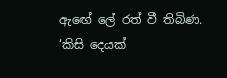ඇඟේ ලේ රත් වී තිබිණ.
‘කිසි දෙයක්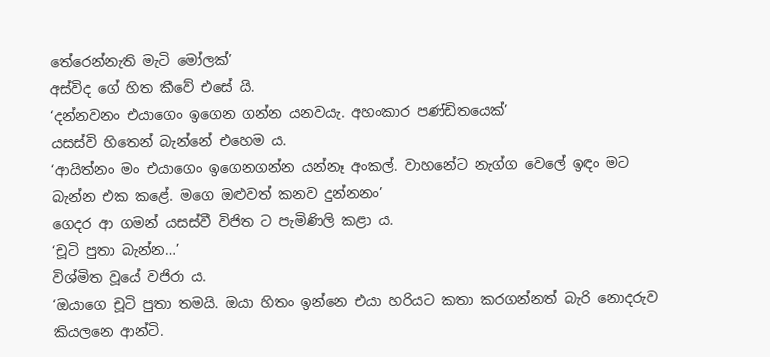තේරෙන්නැති මැටි මෝලක්’
අස්විද ගේ හිත කීවේ එසේ යි.
‘දන්නවනං එයාගෙං ඉගෙන ගන්න යනවයැ. අහංකාර පණ්ඩිතයෙක්’
යසස්වි හිතෙන් බැන්නේ එහෙම ය.
‘ආයිත්නං මං එයාගෙං ඉගෙනගන්න යන්නෑ අංකල්. වාහනේට නැග්ග වෙලේ ඉඳං මට බැන්න එක කළේ. මගෙ ඔළුවත් කනව දුන්නනං’
ගෙදර ආ ගමන් යසස්වී විජිත ට පැමිණිලි කළා ය.
‘චූටි පුතා බැන්න…’
විශ්මිත වූයේ වජිරා ය.
‘ඔයාගෙ චූටි පුතා තමයි. ඔයා හිතං ඉන්නෙ එයා හරියට කතා කරගන්නත් බැරි නොදරුව කියලනෙ ආන්ටි.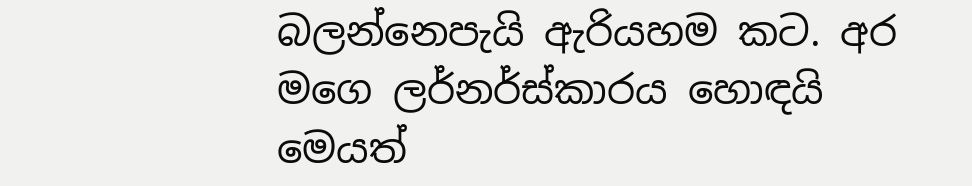බලන්නෙපැයි ඇරියහම කට. අර මගෙ ලර්නර්ස්කාරය හොඳයි මෙයත්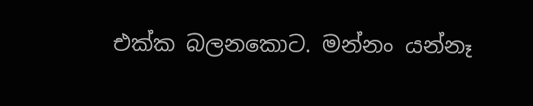එක්ක බලනකොට. මන්නං යන්නෑ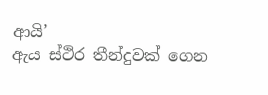ආයි’
ඇය ස්ථිර තීන්දුවක් ගෙන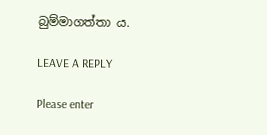බුම්මාගත්තා ය.

LEAVE A REPLY

Please enter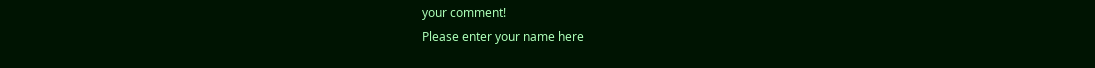your comment!
Please enter your name here